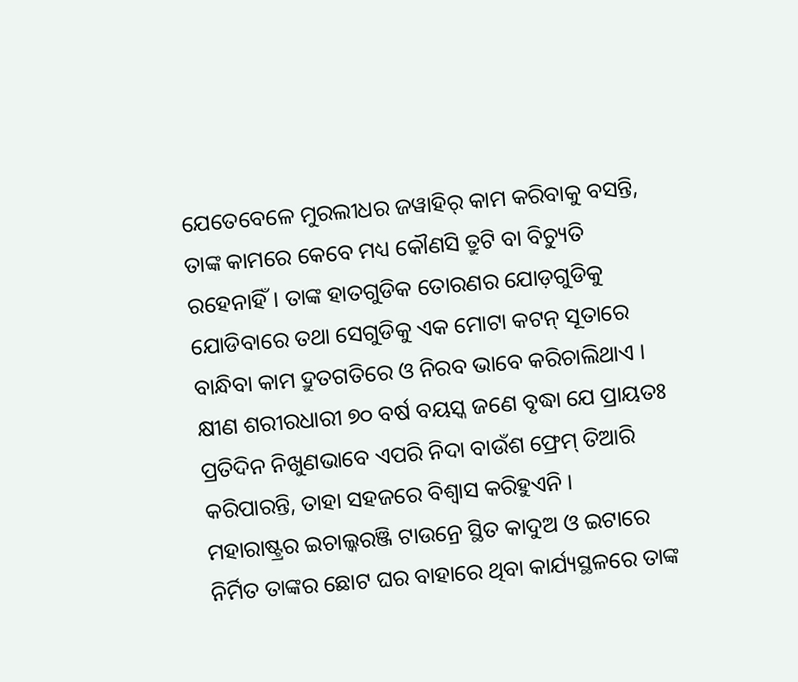ଯେତେବେଳେ ମୁରଲୀଧର ଜୱାହିର୍ କାମ କରିବାକୁ ବସନ୍ତି, ତାଙ୍କ କାମରେ କେବେ ମଧ୍ୟ କୌଣସି ତ୍ରୁଟି ବା ବିଚ୍ୟୁତି ରହେନାହିଁ। ତାଙ୍କ ହାତଗୁଡିକ ତୋରଣର ଯୋଡ଼ଗୁଡିକୁ ଯୋଡିବାରେ ତଥା ସେଗୁଡିକୁ ଏକ ମୋଟା କଟନ୍ ସୂତାରେ ବାନ୍ଧିବା କାମ ଦ୍ରୁତଗତିରେ ଓ ନିରବ ଭାବେ କରିଚାଲିଥାଏ । କ୍ଷୀଣ ଶରୀରଧାରୀ ୭୦ ବର୍ଷ ବୟସ୍କ ଜଣେ ବୃଦ୍ଧା ଯେ ପ୍ରାୟତଃ ପ୍ରତିଦିନ ନିଖୁଣଭାବେ ଏପରି ନିଦା ବାଉଁଶ ଫ୍ରେମ୍ ତିଆରି କରିପାରନ୍ତି, ତାହା ସହଜରେ ବିଶ୍ୱାସ କରିହୁଏନି ।
ମହାରାଷ୍ଟ୍ରର ଇଚାଲ୍କରଞ୍ଜି ଟାଉନ୍ରେ ସ୍ଥିତ କାଦୁଅ ଓ ଇଟାରେ ନିର୍ମିତ ତାଙ୍କର ଛୋଟ ଘର ବାହାରେ ଥିବା କାର୍ଯ୍ୟସ୍ଥଳରେ ତାଙ୍କ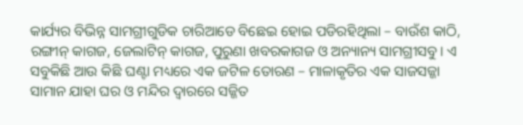କାର୍ଯ୍ୟର ବିଭିନ୍ନ ସାମଗ୍ରୀଗୁଡିକ ଚାରିଆଡେ ବିଛେଇ ହୋଇ ପଡିରହିଥିଲା – ବାଉଁଶ କାଠି, ରଙ୍ଗୀନ୍ କାଗଜ, ଜେଲାଟିନ୍ କାଗଜ, ପୁରୁଣା ଖବରକାଗଜ ଓ ଅନ୍ୟାନ୍ୟ ସାମଗ୍ରୀସବୁ । ଏ ସବୁକିଛି ଆଉ କିଛି ଘଣ୍ଟା ମଧ୍ୟରେ ଏକ ଜଟିଳ ତୋରଣ – ମାଳାକୃତିର ଏକ ସାଜସଜ୍ଜା ସାମାନ ଯାହା ଘର ଓ ମନ୍ଦିର ଦ୍ୱାରରେ ସଜ୍ଜିତ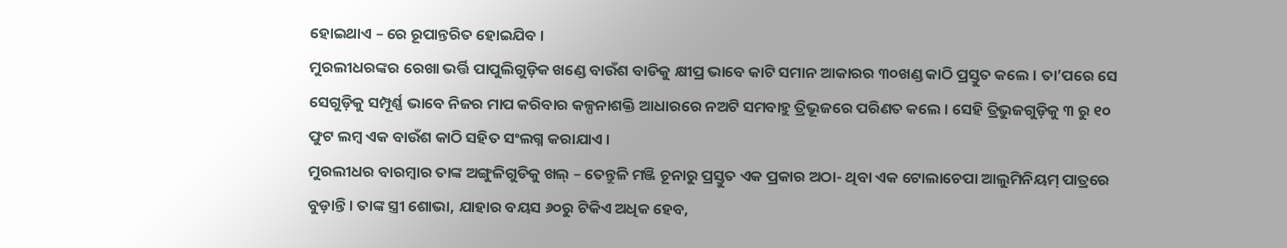ହୋଇଥାଏ – ରେ ରୂପାନ୍ତରିତ ହୋଇଯିବ ।
ମୁରଲୀଧରଙ୍କର ରେଖା ଭର୍ତ୍ତି ପାପୁଲିଗୁଡ଼ିକ ଖଣ୍ଡେ ବାଉଁଶ ବାଡିକୁ କ୍ଷୀପ୍ର ଭାବେ କାଟି ସମାନ ଆକାରର ୩୦ଖଣ୍ଡ କାଠି ପ୍ରସ୍ତୁତ କଲେ । ତା’ପରେ ସେ ସେଗୁଡ଼ିକୁ ସମ୍ପୂର୍ଣ୍ଣ ଭାବେ ନିଜର ମାପ କରିବାର କଳ୍ପନାଶକ୍ତି ଆଧାରରେ ନଅଟି ସମବାହୁ ତ୍ରିଭୂଜରେ ପରିଣତ କଲେ । ସେହି ତ୍ରିଭୁଜଗୁଡ଼ିକୁ ୩ ରୁ ୧୦ ଫୁଟ ଲମ୍ବ ଏକ ବାଉଁଶ କାଠି ସହିତ ସଂଲଗ୍ନ କରାଯାଏ ।
ମୁରଲୀଧର ବାରମ୍ବାର ତାଙ୍କ ଅଙ୍ଗୁଳିଗୁଡିକୁ ଖଲ୍ – ତେନ୍ତୁଳି ମଞ୍ଜି ଚୂନାରୁ ପ୍ରସ୍ତୁତ ଏକ ପ୍ରକାର ଅଠା- ଥିବା ଏକ ଟୋଲାଚେପା ଆଲୁମିନିୟମ୍ ପାତ୍ରରେ ବୁଡ଼ାନ୍ତି । ତାଙ୍କ ସ୍ତ୍ରୀ ଶୋଭା, ଯାହାର ବୟସ ୬୦ରୁ ଟିକିଏ ଅଧିକ ହେବ,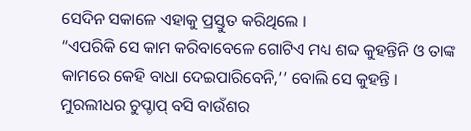ସେଦିନ ସକାଳେ ଏହାକୁ ପ୍ରସ୍ତୁତ କରିଥିଲେ ।
“ଏପରିକି ସେ କାମ କରିବାବେଳେ ଗୋଟିଏ ମଧ୍ୟ ଶବ୍ଦ କୁହନ୍ତିନି ଓ ତାଙ୍କ କାମରେ କେହି ବାଧା ଦେଇପାରିବେନି,’’ ବୋଲି ସେ କୁହନ୍ତି ।
ମୁରଲୀଧର ଚୁପ୍ଚାପ୍ ବସି ବାଉଁଶର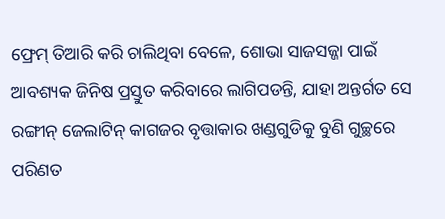ଫ୍ରେମ୍ ତିଆରି କରି ଚାଲିଥିବା ବେଳେ, ଶୋଭା ସାଜସଜ୍ଜା ପାଇଁ ଆବଶ୍ୟକ ଜିନିଷ ପ୍ରସ୍ତୁତ କରିବାରେ ଲାଗିପଡନ୍ତି, ଯାହା ଅନ୍ତର୍ଗତ ସେ ରଙ୍ଗୀନ୍ ଜେଲାଟିନ୍ କାଗଜର ବୃତ୍ତାକାର ଖଣ୍ଡଗୁଡିକୁ ବୁଣି ଗୁଚ୍ଛରେ ପରିଣତ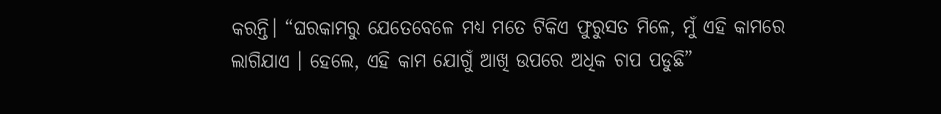କରନ୍ତି। “ଘରକାମରୁ ଯେତେବେଳେ ମଧ୍ୟ ମତେ ଟିକିଏ ଫୁରୁସତ ମିଳେ, ମୁଁ ଏହି କାମରେ ଲାଗିଯାଏ । ହେଲେ, ଏହି କାମ ଯୋଗୁଁ ଆଖି ଉପରେ ଅଧିକ ଚାପ ପଡୁଛି”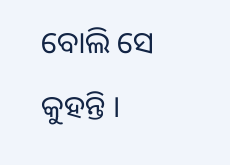ବୋଲି ସେ କୁହନ୍ତି ।